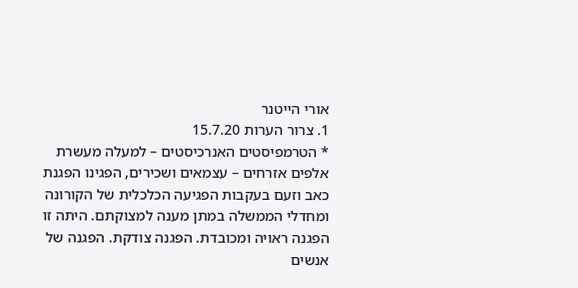אורי הייטנר
1. צרור הערות 15.7.20
* הטרמפיסטים האנרכיסטים – למעלה מעשרת אלפים אזרחים – עצמאים ושכירים, הפגינו הפגנת כאב וזעם בעקבות הפגיעה הכלכלית של הקורונה ומחדלי הממשלה במתן מענה למצוקתם. היתה זו הפגנה ראויה ומכובדת. הפגנה צודקת. הפגנה של אנשים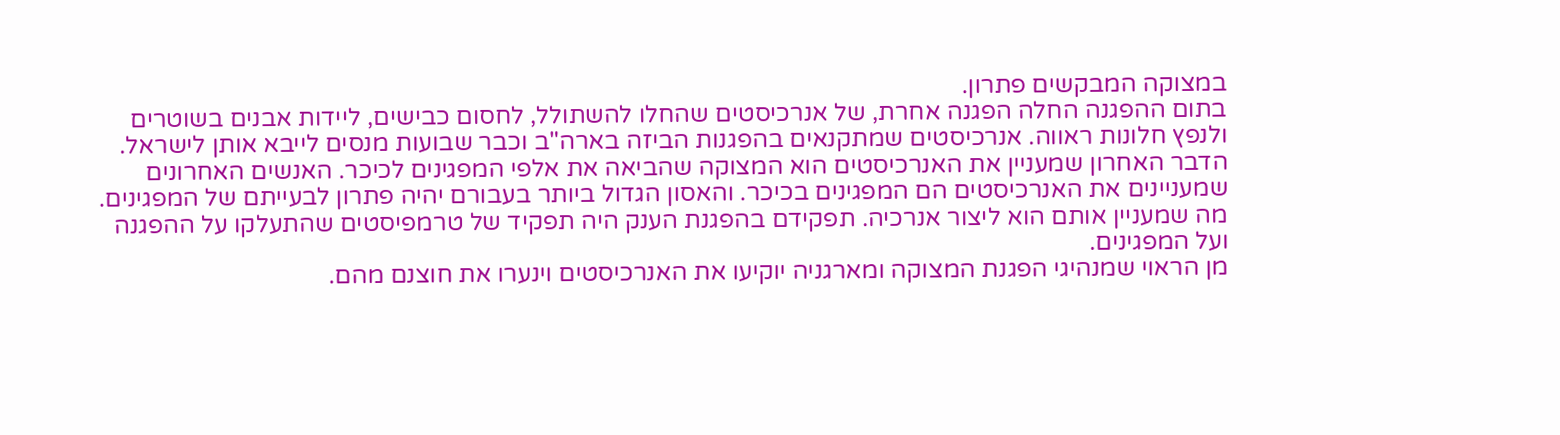במצוקה המבקשים פתרון.
בתום ההפגנה החלה הפגנה אחרת, של אנרכיסטים שהחלו להשתולל, לחסום כבישים, ליידות אבנים בשוטרים ולנפץ חלונות ראווה. אנרכיסטים שמתקנאים בהפגנות הביזה בארה"ב וכבר שבועות מנסים לייבא אותן לישראל.
הדבר האחרון שמעניין את האנרכיסטים הוא המצוקה שהביאה את אלפי המפגינים לכיכר. האנשים האחרונים שמעניינים את האנרכיסטים הם המפגינים בכיכר. והאסון הגדול ביותר בעבורם יהיה פתרון לבעייתם של המפגינים. מה שמעניין אותם הוא ליצור אנרכיה. תפקידם בהפגנת הענק היה תפקיד של טרמפיסטים שהתעלקו על ההפגנה ועל המפגינים.
מן הראוי שמנהיגי הפגנת המצוקה ומארגניה יוקיעו את האנרכיסטים וינערו את חוצנם מהם.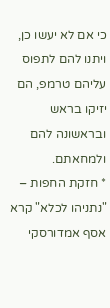כי אם לא יעשו כן, ויתנו להם לתפוס עליהם טרמפ, הם יזיקו בראש ובראשונה להם ולמחאתם.
* חזקת החפות – "נתניהו לכלא" קרא אסף אמדורסקי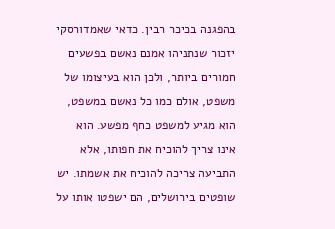בהפגנה בכיכר רבין. כדאי שאמדורסקי יזכור שנתניהו אמנם נאשם בפשעים חמורים ביותר, ולכן הוא בעיצומו של משפט, אולם כמו כל נאשם במשפט, הוא מגיע למשפט כחף מפשע. הוא אינו צריך להוכיח את חפותו, אלא התביעה צריכה להוכיח את אשמתו. יש שופטים בירושלים, הם ישפטו אותו על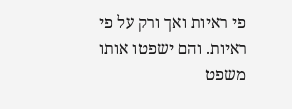פי ראיות ואך ורק על פי ראיות. והם ישפטו אותו משפט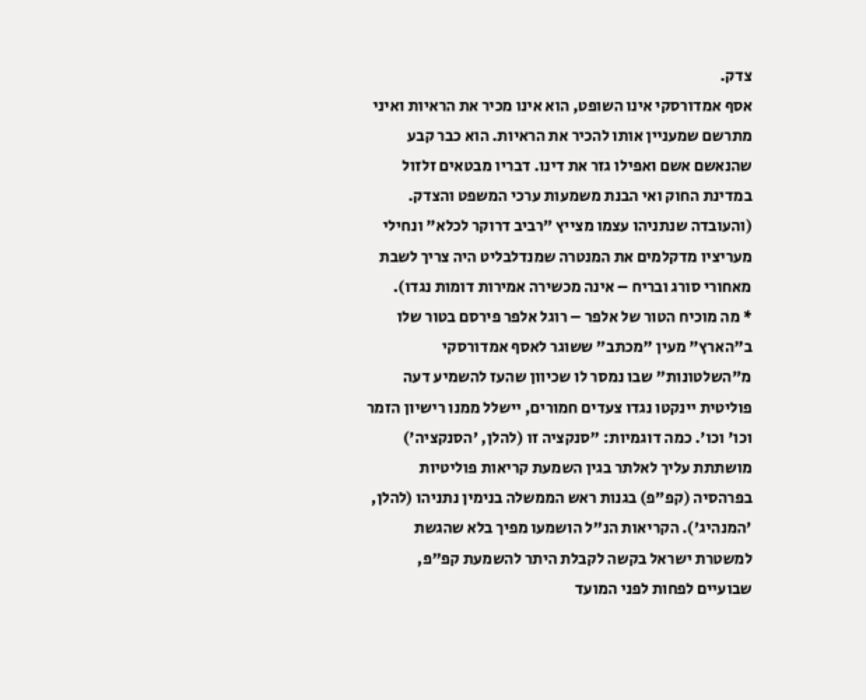צדק.
אסף אמדורסקי אינו השופט, הוא אינו מכיר את הראיות ואיני מתרשם שמעניין אותו להכיר את הראיות. הוא כבר קבע שהנאשם אשם ואפילו גזר את דינו. דבריו מבטאים זלזול במדינת החוק ואי הבנת משמעות ערכי המשפט והצדק.
(והעובדה שנתניהו עצמו מצייץ "רביב דרוקר לכלא" ונחילי מעריציו מדקלמים את המנטרה שמנדלבליט היה צריך לשבת מאחורי סורג ובריח – אינה מכשירה אמירות דומות נגדו).
* מה מוכיח הטור של אלפר – רוגל אלפר פירסם בטור שלו ב"הארץ" מעין "מכתב" ששוגר לאסף אמדורסקי מ"השלטונות" שבו נמסר לו שכיוון שהעז להשמיע דעה פוליטית יינקטו נגדו צעדים חמורים, יישלל ממנו רישיון הזמר וכו' וכו'. כמה דוגמיות: "סנקציה זו (להלן, 'הסנקציה') מושתתת עליך לאלתר בגין השמעת קריאות פוליטיות בפרהסיה (קפ"פ) בגנות ראש הממשלה בנימין נתניהו (להלן, 'המנהיג'). הקריאות הנ"ל הושמעו מפיך בלא שהגשת למשטרת ישראל בקשה לקבלת היתר להשמעת קפ"פ, שבועיים לפחות לפני המועד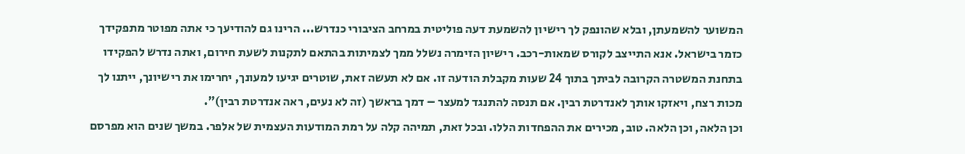המשוער להשמעתן, ובלא שהונפק לך רישיון להשמעת דעה פוליטית במרחב הציבורי כנדרש... הרינו גם להודיעך כי אתה מפוטר מתפקידך כזמר בישראל. אנא התייצב לקורס שמאות-רכב. רישיון הזימרה נשלל ממך לצמיתות בהתאם לתקנות לשעת חירום, ואתה נדרש להפקידו בתחנת המשטרה הקרובה לביתך בתוך 24 שעות מקבלת הודעה זו. אם לא תעשה זאת, שוטרים יגיעו למעונך, יחרימו את רישיונך, ייתנו לך מכות רצח, ויאזקו אותך לאנדרטת רבין. אם תנסה להתנגד למעצר – דמך בראשך (זה לא נעים, ראה אנדרטת רבין)".
וכן הלאה, וכן הלאה. טוב, מכירים את ההפחדות הללו. ובכל זאת, תמיהה קלה על רמת המודעות העצמית של אלפר. במשך שנים הוא מפרסם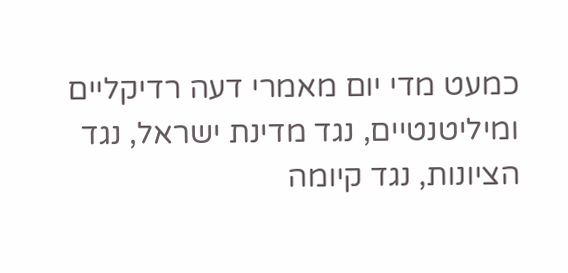כמעט מדי יום מאמרי דעה רדיקליים ומיליטנטיים, נגד מדינת ישראל, נגד הציונות, נגד קיומה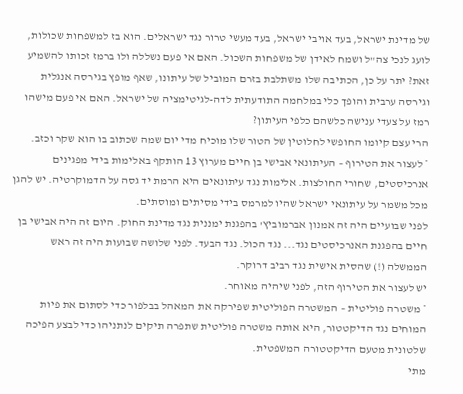של מדינת ישראל, בעד אויבי ישראל, בעד מעשי טרור נגד ישראלים. הוא בז למשפחות שכולות, לועג לנכי צה"ל ושמח לאידן של משפחות השכול. האם אי פעם נשללה ולו ברמז זכותו להשמיע זאת? יתר על כן, הכתיבה שלו משתלבת בזרם המוביל של עיתונו, שאף מופץ בגירסה אנגלית וגירסה ערבית והופך כלי במלחמה התודעתית לדה-לגיטימציה של ישראל. האם אי פעם מישהו רמז על צעדי ענישה כלשהם כלפי העיתון?
הרי עצם קיומו החופשי לחלוטין של הטור שלו מוכיח מדי יום שמה שכתוב בו הוא שקר וכזב.
* לעצור את הטירוף – העיתונאי אבישי בן חיים מערוץ 13 הותקף באלימות בידי מפגינים אנרכיסטים, שחורי החולצות. אלימות נגד עיתונאים היא הרמת יד גסה על הדמוקרטיה. יש להגן מכל משמר על עיתונאי ישראל שהיו למרמס בידי מסיתים ומוסתים.
לפני שבועיים היה זה אמנון אברמוביץ' בהפגנת ימננית נגד מדינת החוק. היום זה היה אבישי בן חיים בהפגנת האנרכיסטים נגד... נגד הכול. נגד הבעד. לפני שלושה שבועות היה זה ראש הממשלה (!) שהסית אישית נגד רביב דרוקר.
יש לעצור את הטירוף הזה, לפני שיהיה מאוחר.
* משטרה פוליטית – המשטרה הפוליטית שפירקה את המאהל בבלפור כדי לסתום את פיות המוחים נגד הדיקטטור, היא אותה משטרה פוליטית שתפרה תיקים לנתניהו כדי לבצע הפיכה שלטונית מטעם הדיקטטורה המשפטית.
מתי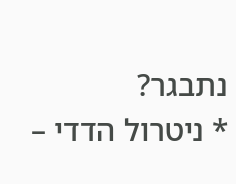נתבגר?
* ניטרול הדדי –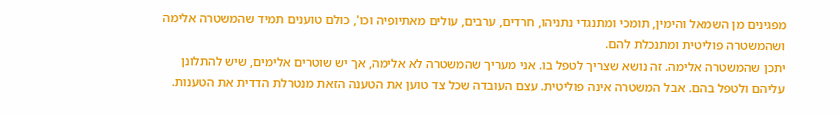מפגינים מן השמאל והימין, תומכי ומתנגדי נתניהו, חרדים, ערבים, עולים מאתיופיה וכו', כולם טוענים תמיד שהמשטרה אלימה ושהמשטרה פוליטית ומתנכלת להם.
יתכן שהמשטרה אלימה. זה נושא שצריך לטפל בו. אני מעריך שהמשטרה לא אלימה, אך יש שוטרים אלימים, שיש להתלונן עליהם ולטפל בהם. אבל המשטרה אינה פוליטית. עצם העובדה שכל צד טוען את הטענה הזאת מנטרלת הדדית את הטענות.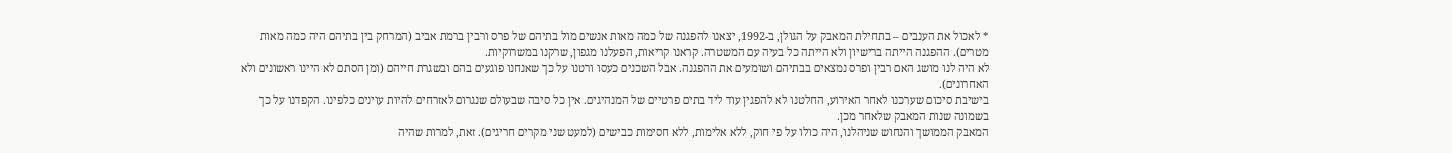* לאכול את הענבים – בתחילת המאבק על הגולן, ב-1992, יצאנו להפגנה של כמה מאות אנשים מול בתיהם של פרס ורבין ברמת אביב (המרחק בין בתיהם היה כמה מאות מטרים). ההפגנה הייתה ברישיון ולא הייתה כל בעיה עם המשטרה. קראנו קריאות, הפעלנו מגפון, שרקנו במשרוקיות.
לא היה לנו מושג האם רבין ופרס נמצאים בבתיהם ושומעים את ההפגנה. אבל השכנים כעסו ורטנו על כך שאנחנו פוגעים בהם ובשגרת חייהם (ומן הסתם לא היינו ראשונים ולא האחרונים).
בישיבת סיכום שערכנו לאחר האירוע, החלטנו לא להפגין עוד ליד בתים פרטיים של המנהיגים. אין כל סיבה שבעולם שנגרום לאזרחים להיות עוינים כלפינו. הקפדנו על כך בשמונה שנות המאבק שלאחר מכן.
המאבק הממושך והנחוש שניהלנו, היה כולו על פי חוק, ללא אלימות, ללא חסימות כבישים (למעט שני מקרים חריגים). זאת, למרות שהיה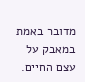מדובר באמת במאבק על עצם החיים.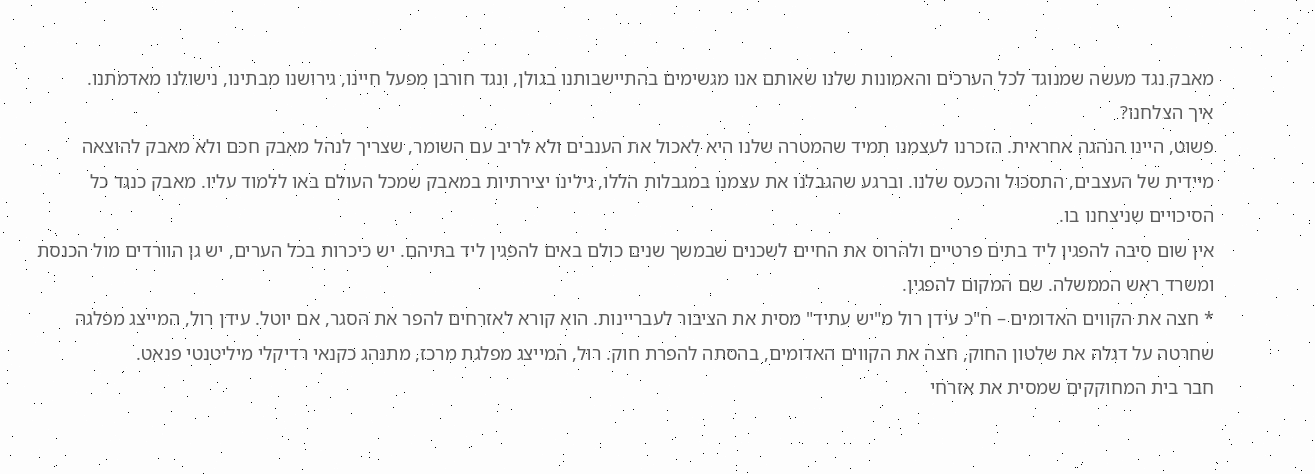מאבק נגד מעשה שמנוגד לכל הערכים והאמונות שלנו שאותם אנו מגשימים בהתיישבותנו בגולן, ונגד חורבן מפעל חיינו, גירושנו מבתינו, נישולנו מאדמתנו.
איך הצלחנו?
פשוט, היינו הנהגה אחראית. הזכרנו לעצמנו תמיד שהמטרה שלנו היא לאכול את הענבים ולא לריב עם השומר, שצריך לנהל מאבק חכם ולא מאבק להוצאה מיידית של העצבים, התסכול והכעס שלנו. וברגע שהגבלנו את עצמנו במגבלות הללו, גילינו יצירתיות במאבק שמכל העולם באו ללמוד עליו. מאבק כנגד כל הסיכויים שניצחנו בו.
אין שום סיבה להפגין ליד בתים פרטיים ולהרוס את החיים לשכנים שבמשך שנים כולם באים להפגין ליד בתיהם. יש כיכרות בכל הערים, יש גן הוורדים מול הכנסת ומשרד ראש הממשלה. שם המקום להפגין.
* חצה את הקווים האדומים – ח"כ עידן רול מ"יש עתיד" מסית את הציבור לעבריינות. הוא קורא לאזרחים להפר את הסגר, אם יוטל. עידן רול, המייצג מפלגה שחרטה על דגלה את שלטון החוק, חצה את הקווים האדומים, בהסתה להפרת חוק. רול, המייצג מפלגת מרכז, מתנהג כקנאי רדיקלי מיליטנטי פנאט.
חבר בית המחוקקים שמסית את אזרחי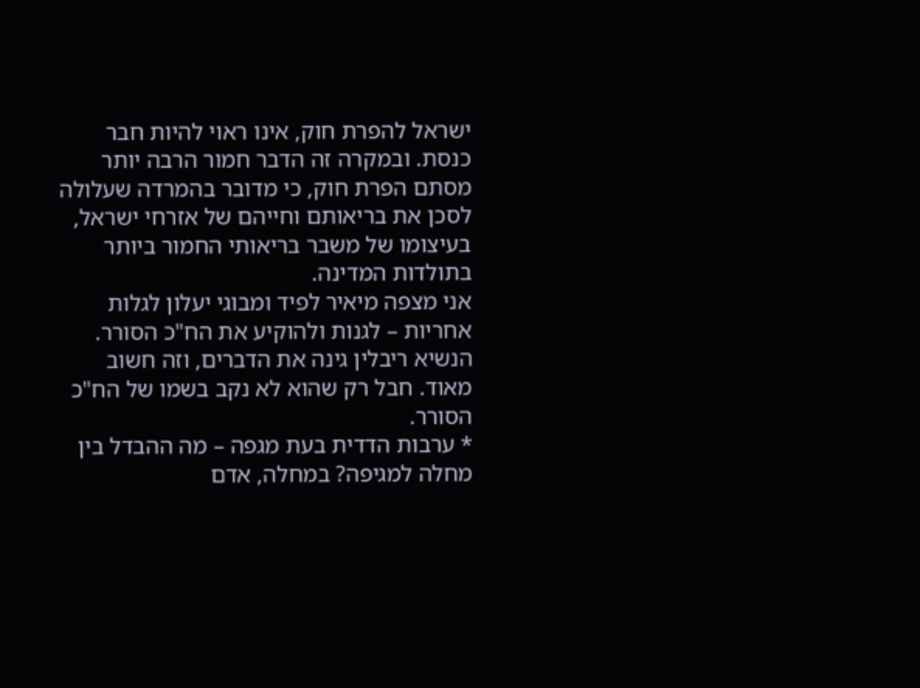ישראל להפרת חוק, אינו ראוי להיות חבר כנסת. ובמקרה זה הדבר חמור הרבה יותר מסתם הפרת חוק, כי מדובר בהמרדה שעלולה לסכן את בריאותם וחייהם של אזרחי ישראל, בעיצומו של משבר בריאותי החמור ביותר בתולדות המדינה.
אני מצפה מיאיר לפיד ומבוגי יעלון לגלות אחריות – לגנות ולהוקיע את הח"כ הסורר.
הנשיא ריבלין גינה את הדברים, וזה חשוב מאוד. חבל רק שהוא לא נקב בשמו של הח"כ הסורר.
* ערבות הדדית בעת מגפה – מה ההבדל בין מחלה למגיפה? במחלה, אדם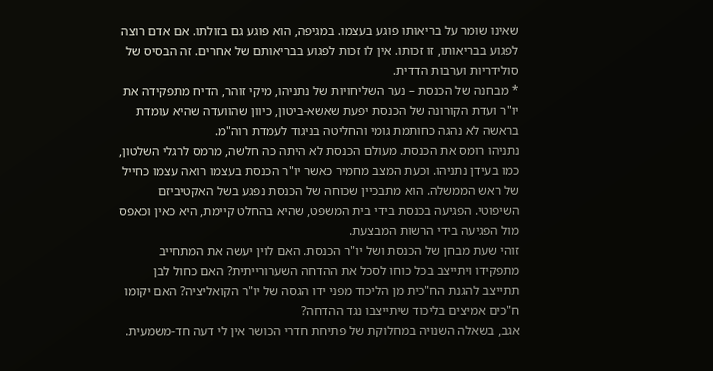שאינו שומר על בריאותו פוגע בעצמו. במגיפה, הוא פוגע גם בזולתו. אם אדם רוצה לפגוע בבריאותו, זו זכותו. אין לו זכות לפגוע בבריאותם של אחרים. זה הבסיס של סולידריות וערבות הדדית.
* מבחנה של הכנסת – נער השליחויות של נתניהו, מיקי זוהר, הדיח מתפקידה את יו"ר ועדת הקורונה של הכנסת יפעת שאשא-ביטון, כיוון שהוועדה שהיא עומדת בראשה לא נהגה כחותמת גומי והחליטה בניגוד לעמדת רוה"מ.
נתניהו רומס את הכנסת. מעולם הכנסת לא היתה כה חלשה, מרמס לרגלי השלטון, כמו בעידן נתניהו. וכעת המצב מחמיר כאשר יו"ר הכנסת בעצמו רואה עצמו כחייל של ראש הממשלה. הוא מתבכיין שכוחה של הכנסת נפגע בשל האקטיביזם השיפוטי. הפגיעה בכנסת בידי בית המשפט, שהיא בהחלט קיימת, היא כאין וכאפס מול הפגיעה בידי הרשות המבצעת.
זוהי שעת מבחן של הכנסת ושל יו"ר הכנסת. האם לוין יעשה את המתחייב מתפקידו ויתייצב בכל כוחו לסכל את ההדחה השערורייתית? האם כחול לבן תתייצב להגנת הח"כית מן הליכוד מפני ידו הגסה של יו"ר הקואליציה? האם יקומו ח"כים אמיצים בליכוד שיתייצבו נגד ההדחה?
אגב, בשאלה השנויה במחלוקת של פתיחת חדרי הכושר אין לי דעה חד-משמעית.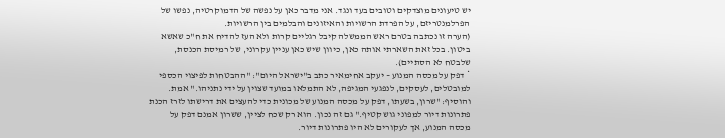יש טיעונים מוצדקים וטובים בעד ונגד. אני מדבר כאן על נפשה של הדמוקרטיה, נפשו של הפרלמנטריזם, על הפרדת הרשויות והאיזונים והבלמים בין הרשויות.
(הערה זו נכתבה בטרם ראש הממשלה קיבל רגליים קרות ולא העז להדיח את ח"כ שאשא ביטון. בכל זאת השארתי אותה כאן, כיוון שיש כאן עניין עקרוני, של רמיסת הכנסת, שלבטח לא הסתיים).
* דפק על מכסה המנוע – יעקב אחימאיר כתב ב"ישראל היום": "ההבטחות לפיצוי הכספי למובטלים, לעסקים, לנפגעי המגיפה, לא התמלאו במועד שצוין על ידי נתניהו." אמת. והוסיף: "שרון, בשעתו, דפק על מכסה המנוע של מכונית כדי להעצים את דרישתו לזרז הכנת פתרונות דיור למפוני גוש קטיף." גם זה נכון. הוא רק שכח לציין, ששרון אמנם דפק על מכסה המנוע, אך לעקורים לא היו פתרונות דיור.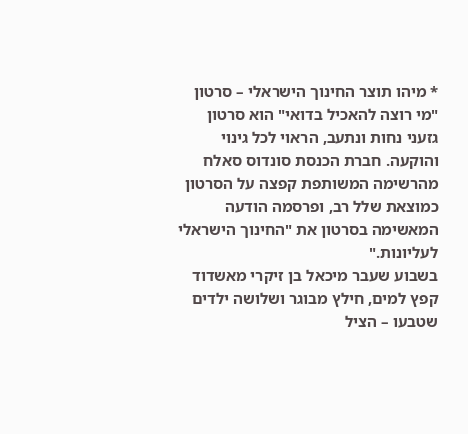* מיהו תוצר החינוך הישראלי – סרטון "מי רוצה להאכיל בדואי" הוא סרטון גזעני נחות ונתעב, הראוי לכל גינוי והוקעה. חברת הכנסת סונדוס סאלח מהרשימה המשותפת קפצה על הסרטון כמוצאת שלל רב, ופרסמה הודעה המאשימה בסרטון את "החינוך הישראלי לעליונות."
בשבוע שעבר מיכאל בן זיקרי מאשדוד קפץ למים, חילץ מבוגר ושלושה ילדים שטבעו – הציל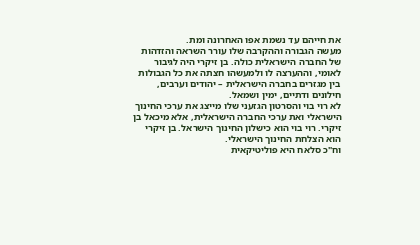את חייהם עד נשמת אפו האחרונה ומת.
מעשה הגבורה וההקרבה שלו עורר השראה והזדהות של החברה הישראלית כולה. בן זיקרי היה לגיבור לאומי, וההערצה לו ולמעשהו חצתה את כל הגבולות בין מגזרים בחברה הישראלית – יהודים וערבים, חילונים ודתיים, ימין ושמאל.
לא רוי בוי והסרטון הגזעני שלו מייצג את ערכי החינוך הישראלי ואת ערכי החברה הישראלית, אלא מיכאל בן זיקרי. רוי בוי הוא כישלון החינוך הישראל. בן זיקרי הוא הצלחת החינוך הישראלי.
וח"כ סלאח היא פוליטיקאית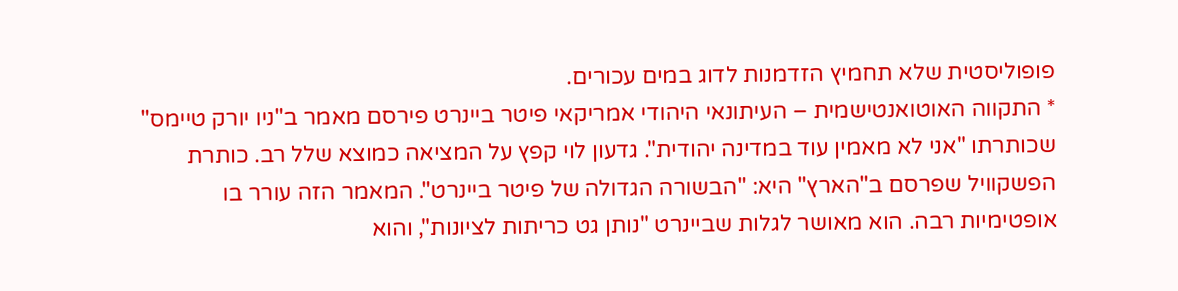פופוליסטית שלא תחמיץ הזדמנות לדוג במים עכורים.
* התקווה האוטואנטישמית – העיתונאי היהודי אמריקאי פיטר ביינרט פירסם מאמר ב"ניו יורק טיימס" שכותרתו "אני לא מאמין עוד במדינה יהודית". גדעון לוי קפץ על המציאה כמוצא שלל רב. כותרת הפשקוויל שפרסם ב"הארץ" היא: "הבשורה הגדולה של פיטר ביינרט". המאמר הזה עורר בו אופטימיות רבה. הוא מאושר לגלות שביינרט "נותן גט כריתות לציונות", והוא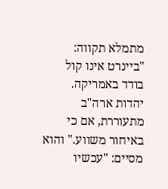מתמלא תקווה: "ביינרט אינו קול בודד באמריקה. יהדות ארה"ב מתעוררת, אם כי באיחור משווע." והוא מסיים: "עכשיו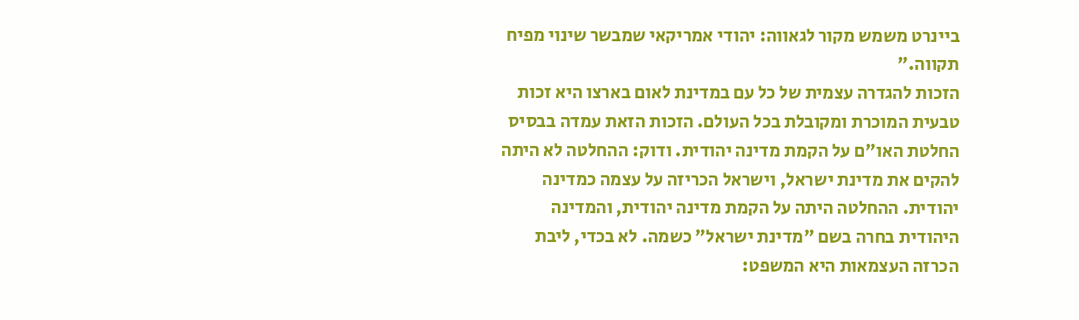ביינרט משמש מקור לגאווה: יהודי אמריקאי שמבשר שינוי מפיח תקווה."
הזכות להגדרה עצמית של כל עם במדינת לאום בארצו היא זכות טבעית המוכרת ומקובלת בכל העולם. הזכות הזאת עמדה בבסיס החלטת האו"ם על הקמת מדינה יהודית. ודוק: ההחלטה לא היתה להקים את מדינת ישראל, וישראל הכריזה על עצמה כמדינה יהודית. ההחלטה היתה על הקמת מדינה יהודית, והמדינה היהודית בחרה בשם "מדינת ישראל" כשמה. לא בכדי, ליבת הכרזה העצמאות היא המשפט: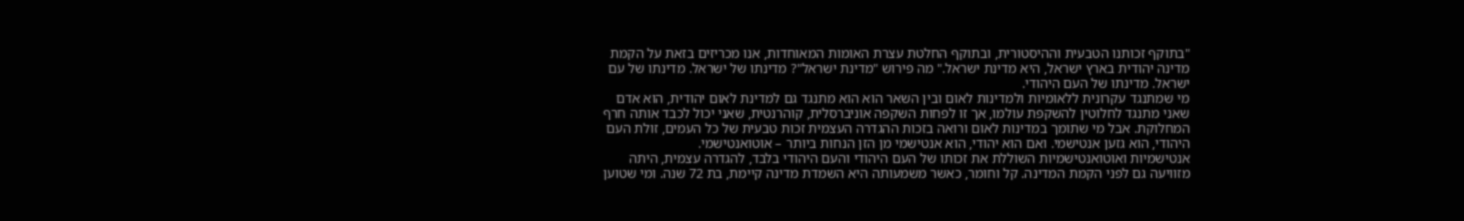"בתוקף זכותנו הטבעית וההיסטורית, ובתוקף החלטת עצרת האומות המאוחדות, אנו מכריזים בזאת על הקמת מדינה יהודית בארץ ישראל, היא מדינת ישראל." מה פירוש "מדינת ישראל"? מדינתו של ישראל. מדינתו של עם ישראל. מדינתו של העם היהודי.
מי שמתנגד עקרונית ללאומיות ולמדינות לאום ובין השאר הוא הוא מתנגד גם למדינת לאום יהודית, הוא אדם שאני מתנגד לחלוטין להשקפת עולמו, אך זו לפחות השקפה אוניברסלית, קוהרנטית, שאני יכול לכבד אותה חרף המחלוקת. אבל מי שתומך במדינות לאום ורואה בזכות ההגדרה העצמית זכות טבעית של כל העמים, זולת העם היהודי, הוא גזען אנטישמי. ואם הוא יהודי, הוא אנטישמי מן הזן הנחות ביותר – אוטואנטישמי.
אנטישמיות ואוטואנטישמיות השוללת את זכותו של העם היהודי והעם היהודי בלבד, להגדרה עצמית, היתה מזוויעה גם לפני הקמת המדינה. קל וחומר, כאשר משמעותה היא השמדת מדינה קיימת, בת 72 שנה. ומי שטוען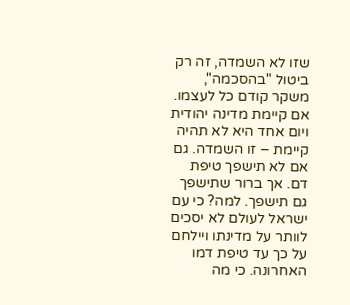שזו לא השמדה, זה רק ביטול "בהסכמה", משקר קודם כל לעצמו. אם קיימת מדינה יהודית ויום אחד היא לא תהיה קיימת – זו השמדה. גם אם לא תישפך טיפת דם. אך ברור שתישפך גם תישפך. למה? כי עם ישראל לעולם לא יסכים לוותר על מדינתו ויילחם על כך עד טיפת דמו האחרונה. כי מה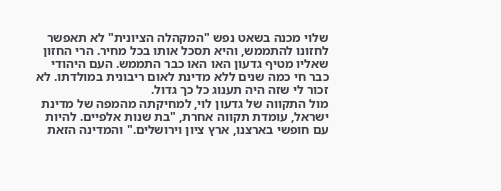שלוי מכנה בשאט נפש "המקהלה הציונית" לא תאפשר לחזונו להתממש, והיא תסכל אותו בכל מחיר. הרי החזון שאליו מטיף גדעון האו האו כבר התממש. העם היהודי כבר חי כמה שנים ללא מדינת לאום ריבונית במולדתו. לא זכור לי שזה היה תענוג כל כך גדול.
מול התקווה של גדעון לוי, למחיקתה מהמפה של מדינת ישראל, עומדת תקווה אחרת, "בת שנות אלפיים. להיות עם חופשי בארצנו, ארץ ציון וירושלים." והמדינה הזאת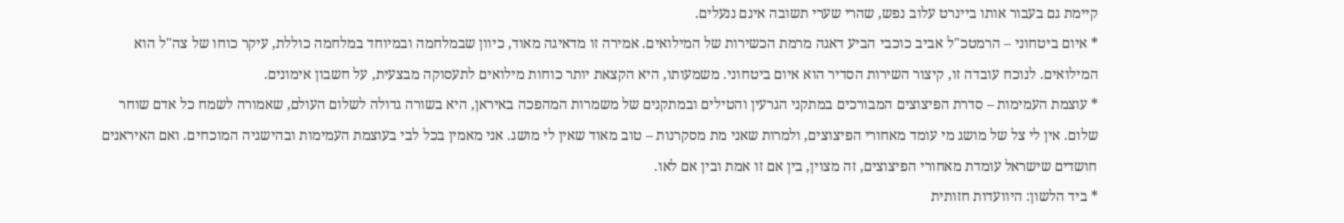קיימת גם בעבור אותו ביינרט עלוב נפש, שהרי שערי תשובה אינם ננעלים.
* איום ביטחוני – הרמטכ"ל אביב כוכבי הביע דאגה מרמת הכשירות של המילואים. אמירה זו מדאיגה מאוד, כיוון שבמלחמה ובמיוחד במלחמה כוללת, עיקר כוחו של צה"ל הוא המילואים. לנוכח עובדה זו, קיצור השירות הסדיר הוא איום ביטחוני. משמעותו, היא הקצאת יותר כוחות מילואים לתעסוקה מבצעית, על חשבון אימונים.
* עוצמת העמימות – סדרת הפיצוצים המבורכים במתקני הגרעין והטילים ובמתקנים של משמרות המהפכה באיראן, היא בשורה גדולה לשלום העולם, שאמורה לשמח כל אדם שוחר שלום. אין לי צל של מושג מי עומד מאחורי הפיצוצים, ולמרות שאני מת מסקרנות – טוב מאוד שאין לי מושג. אני מאמין בכל לבי בעוצמת העמימות ובהישגיה המוכחים. ואם האיראנים חושדים שישראל עומדת מאחורי הפיצוצים, זה מצוין, בין אם זו אמת ובין אם לאו.
* ביד הלשון: היוועדות חזותית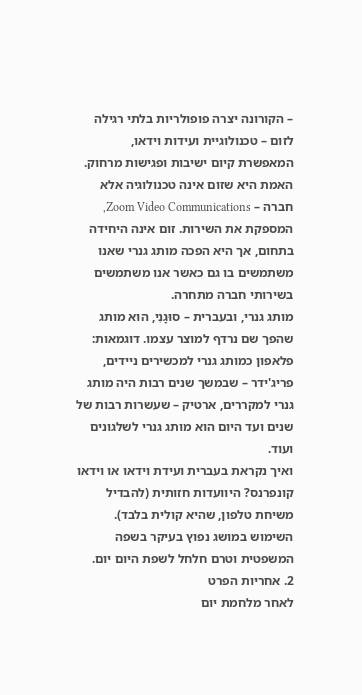– הקורונה יצרה פופולריות בלתי רגילה לזום – טכנולוגיית ועידות וידאו, המאפשרת קיום ישיבות ופגישות מרחוק.
האמת היא שזום אינה טכנולוגיה אלא חברה – Zoom Video Communications, המספקת את השירות. זום אינה היחידה בתחום, אך היא הפכה מותג גנרי שאנו משתמשים בו גם כאשר אנו משתמשים בשירותי חברה מתחרה.
מותג גנרי, ובעברית – סוּגָנִי, הוא מותג שהפך שם נרדף למוצר עצמו. דוגמאות: פלאפון כמותג גנרי למכשירים ניידים, פריג'ידר – שבמשך שנים רבות היה מותג גנרי למקררים, ארטיק – שעשרות רבות של שנים ועד היום הוא מותג גנרי לשלגונים ועוד.
ואיך נקראת בעברית ועידת וידאו או וידאו קונפרנס? היוועדות חזותית (להבדיל משיחת טלפון, שהיא קולית בלבד). השימוש במושג נפוץ בעיקר בשפה המשפטית וטרם חלחל לשפת היום יום.
2. אחריות הפרט
לאחר מלחמת יום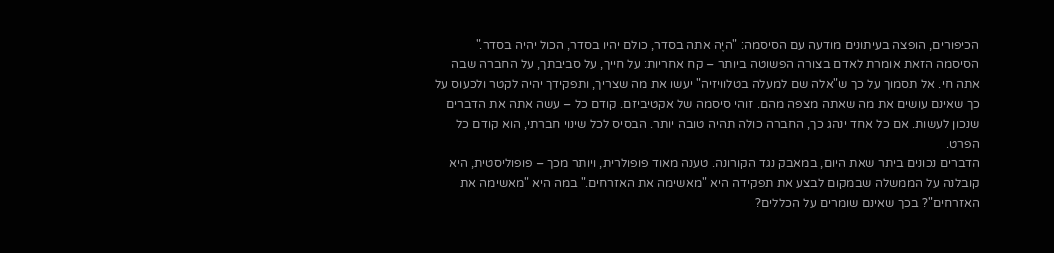הכיפורים, הופצה בעיתונים מודעה עם הסיסמה: "היֶה אתה בסדר, כולם יהיו בסדר, הכול יהיה בסדר."
הסיסמה הזאת אומרת לאדם בצורה הפשוטה ביותר – קח אחריות: על חייך, על סביבתך, על החברה שבה אתה חי. אל תסמוך על כך ש"אלה שם למעלה בטלוויזיה" יעשו את מה שצריך, ותפקידך יהיה לקטר ולכעוס על כך שאינם עושים את מה שאתה מצפה מהם. זוהי סיסמה של אקטיביזם. קודם כל – עשה אתה את הדברים שנכון לעשות. אם כל אחד ינהג כך, החברה כולה תהיה טובה יותר. הבסיס לכל שינוי חברתי, הוא קודם כל הפרט.
הדברים נכונים ביתר שאת היום, במאבק נגד הקורונה. טענה מאוד פופולרית, ויותר מכך – פופוליסטית, היא קובלנה על הממשלה שבמקום לבצע את תפקידה היא "מאשימה את האזרחים." במה היא "מאשימה את האזרחים"? בכך שאינם שומרים על הכללים?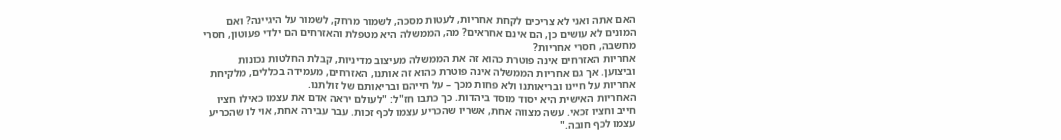האם אתה ואני לא צריכים לקחת אחריות, לעטות מסכה, לשמור מרחק, לשמור על היגיינה? ואם המונים לא עושים כן, הם אינם אחראים? מה, הממשלה היא מטפלת והאזרחים הם ילדי פעוטון, חסרי מחשבה, חסרי אחריות?
אחריות האזרחים אינה פוטרת כהוא זה את הממשלה מעיצוב מדיניות, קבלת החלטות נכונות וביצוען. אך גם אחריות הממשלה אינה פוטרת כהוא זה אותנו, האזרחים, מעמידה בכללים, מלקיחת אחריות על חיינו ובריאותנו ולא פחות מכך – על חייהם ובריאותם של זולתנו.
האחריות האישית היא יסוד מוסד ביהדות. כך כתבו חז"ל: "לעולם יראה אדם את עצמו כאילו חציו חייב וחציו זכאי. עשה מצווה אחת, אשריו שהכריע עצמו לכף זכות. עבר עבירה אחת, אוי לו שהכריע עצמו לכף חובה."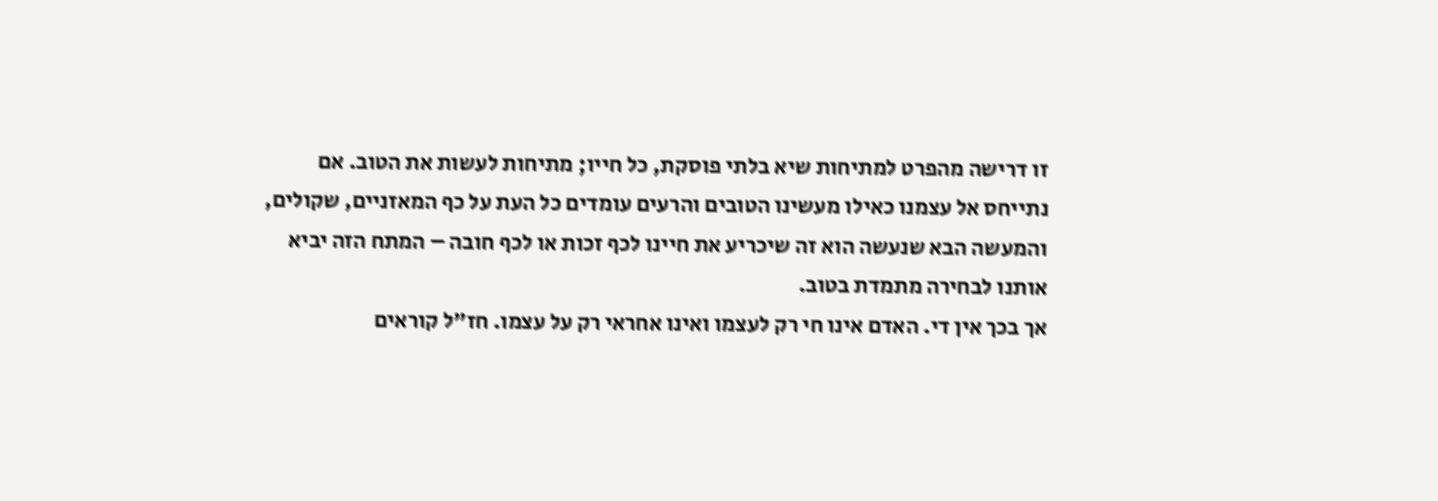זו דרישה מהפרט למתיחות שיא בלתי פוסקת, כל חייו; מתיחות לעשות את הטוב. אם נתייחס אל עצמנו כאילו מעשינו הטובים והרעים עומדים כל העת על כף המאזניים, שקולים, והמעשה הבא שנעשה הוא זה שיכריע את חיינו לכף זכות או לכף חובה – המתח הזה יביא אותנו לבחירה מתמדת בטוב.
אך בכך אין די. האדם אינו חי רק לעצמו ואינו אחראי רק על עצמו. חז"ל קוראים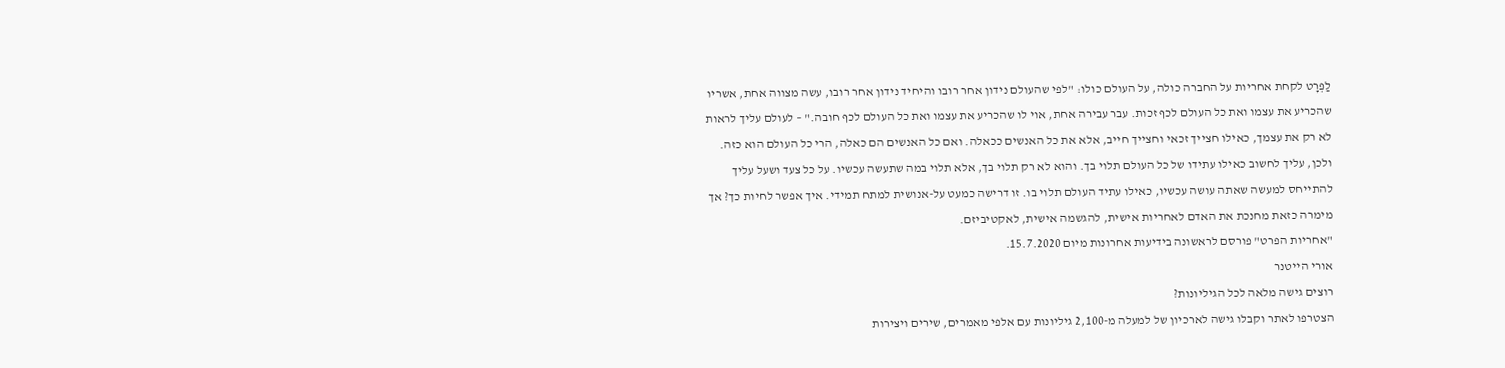לַפְּרָט לקחת אחריות על החברה כולה, על העולם כולו: "לפי שהעולם נידון אחר רובו והיחיד נידון אחר רובו, עשה מצווה אחת, אשריו שהכריע את עצמו ואת כל העולם לכף זכות. עבר עבירה אחת, אוי לו שהכריע את עצמו ואת כל העולם לכף חובה." – לעולם עליך לראות לא רק את עצמך, כאילו חצייך זכאי וחצייך חייב, אלא את כל האנשים ככאלה. ואם כל האנשים הם כאלה, הרי כל העולם הוא כזה. ולכן, עליך לחשוב כאילו עתידו של כל העולם תלוי בך. והוא לא רק תלוי בך, אלא תלוי במה שתעשה עכשיו. על כל צעד ושעל עליך להתייחס למעשה שאתה עושה עכשיו, כאילו עתיד העולם תלוי בו. זו דרישה כמעט על-אנושית למתח תמידי. איך אפשר לחיות כך? אך מימרה כזאת מחנכת את האדם לאחריות אישית, להגשמה אישית, לאקטיביזם.
"אחריות הפרט" פורסם לראשונה בידיעות אחרונות מיום 15.7.2020.
אורי הייטנר
רוצים גישה מלאה לכל הגיליונות?
הצטרפו לאתר וקבלו גישה לארכיון של למעלה מ-2,100 גיליונות עם אלפי מאמרים, שירים ויצירות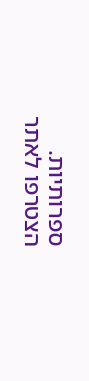ספרותיות.
הצטרפו לאתר